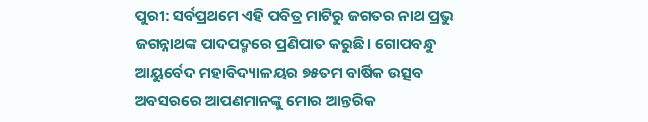ପୁରୀ: ସର୍ବପ୍ରଥମେ ଏହି ପବିତ୍ର ମାଟିରୁ ଜଗତର ନାଥ ପ୍ରଭୁ ଜଗନ୍ନାଥଙ୍କ ପାଦପଦ୍ମରେ ପ୍ରଣିପାତ କରୁଛି। ଗୋପବନ୍ଧୁ ଆୟୁର୍ବେଦ ମହାବିଦ୍ୟାଳୟର ୭୫ତମ ବାର୍ଷିକ ଉତ୍ସବ ଅବସରରେ ଆପଣମାନଙ୍କୁ ମୋର ଆନ୍ତରିକ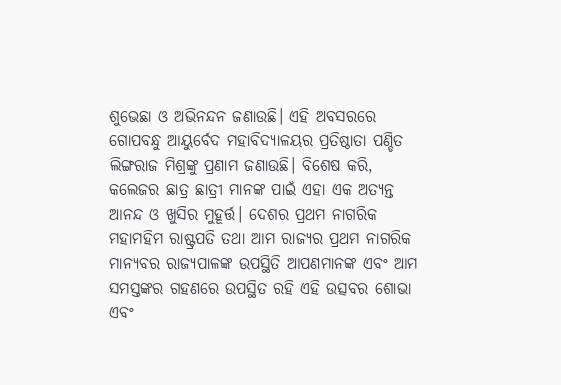ଶୁଭେଛା ଓ ଅଭିନନ୍ଦନ ଜଣାଉଛି। ଏହି ଅବସରରେ ଗୋପବନ୍ଧୁ ଆୟୁର୍ବେଦ ମହାବିଦ୍ୟାଳୟର ପ୍ରତିଷ୍ଠାତା ପଣ୍ଡିତ ଲିଙ୍ଗରାଜ ମିଶ୍ରଙ୍କୁ ପ୍ରଣାମ ଜଣାଉଛି। ବିଶେଷ କରି, କଲେଜର ଛାତ୍ର ଛାତ୍ରୀ ମାନଙ୍କ ପାଇଁ ଏହା ଏକ ଅତ୍ୟନ୍ତ ଆନନ୍ଦ ଓ ଖୁସିର ମୁହୂର୍ତ୍ତ। ଦେଶର ପ୍ରଥମ ନାଗରିକ ମହାମହିମ ରାଷ୍ଟ୍ରପତି ତଥା ଆମ ରାଜ୍ୟର ପ୍ରଥମ ନାଗରିକ ମାନ୍ୟବର ରାଜ୍ୟପାଳଙ୍କ ଉପସ୍ଥିତି ଆପଣମାନଙ୍କ ଏବଂ ଆମ ସମସ୍ତଙ୍କର ଗହଣରେ ଉପସ୍ଥିତ ରହି ଏହି ଉତ୍ସବର ଶୋଭା ଏବଂ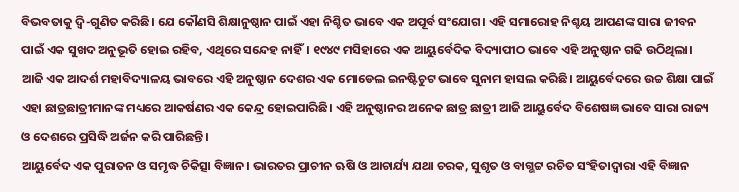ବିଭବତାକୁ ଦ୍ଵି-ଗୁଣିତ କରିଛି। ଯେ କୌଣସି ଶିକ୍ଷାନୁଷ୍ଠାନ ପାଇଁ ଏହା ନିଶ୍ଚିତ ଭାବେ ଏକ ଅପୂର୍ବ ସଂଯୋଗ। ଏହି ସମାରୋହ ନିଶ୍ଚୟ ଆପଣଙ୍କ ସାରା ଜୀବନ ପାଇଁ ଏକ ସୁଖଦ ଅନୁଭୂତି ହୋଇ ରହିବ, ଏଥିରେ ସନ୍ଦେହ ନାହିଁ। ୧୯୪୯ ମସିହାରେ ଏକ ଆୟୁର୍ବେଦିକ ବିଦ୍ୟାପୀଠ ଭାବେ ଏହି ଅନୁଷ୍ଠାନ ଗଢି ଉଠିଥିଲା। ଆଜି ଏକ ଆଦର୍ଶ ମହାବିଦ୍ୟାଳୟ ଭାବରେ ଏହି ଅନୁଷ୍ଠାନ ଦେଶର ଏକ ମୋଡେଲ ଇନଷ୍ଟିଚୁଟ ଭାବେ ସୁନାମ ହାସଲ କରିଛି। ଆୟୁର୍ବେଦରେ ଉଚ୍ଚ ଶିକ୍ଷା ପାଇଁ ଏହା ଛାତ୍ରଛାତ୍ରୀମାନଙ୍କ ମଧ୍ୟରେ ଆକର୍ଷଣର ଏକ କେନ୍ଦ୍ର ହୋଇପାରିଛି। ଏହି ଅନୁଷ୍ଠାନର ଅନେକ ଛାତ୍ର ଛାତ୍ରୀ ଆଜି ଆୟୁର୍ବେଦ ବିଶେଷଜ୍ଞ ଭାବେ ସାରା ରାଜ୍ୟ ଓ ଦେଶରେ ପ୍ରସିଦ୍ଧି ଅର୍ଜନ କରି ପାରିଛନ୍ତି।
ଆୟୁର୍ବେଦ ଏକ ପୁରାତନ ଓ ସମୃଦ୍ଧ ଚିକିତ୍ସା ବିଜ୍ଞାନ। ଭାରତର ପ୍ରାଚୀନ ଋଷି ଓ ଆଚାର୍ଯ୍ୟ ଯଥା ଚରକ, ସୁଶୃତ ଓ ବାଗ୍ଭଟ୍ଟ ରଚିତ ସଂହିତାଦ୍ୱାରା ଏହି ବିଜ୍ଞାନ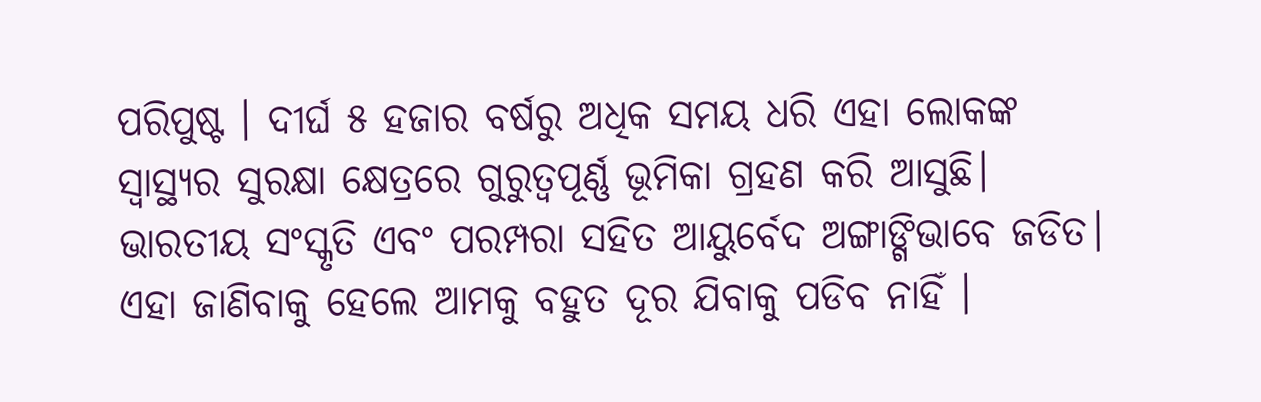ପରିପୁଷ୍ଟ । ଦୀର୍ଘ ୫ ହଜାର ବର୍ଷରୁ ଅଧିକ ସମୟ ଧରି ଏହା ଲୋକଙ୍କ ସ୍ବାସ୍ଥ୍ୟର ସୁରକ୍ଷା କ୍ଷେତ୍ରରେ ଗୁରୁତ୍ଵପୂର୍ଣ୍ଣ ଭୂମିକା ଗ୍ରହଣ କରି ଆସୁଛି। ଭାରତୀୟ ସଂସ୍କୃତି ଏବଂ ପରମ୍ପରା ସହିତ ଆୟୁର୍ବେଦ ଅଙ୍ଗାଙ୍ଗିଭାବେ ଜଡିତ। ଏହା ଜାଣିବାକୁ ହେଲେ ଆମକୁ ବହୁତ ଦୂର ଯିବାକୁ ପଡିବ ନାହିଁ ।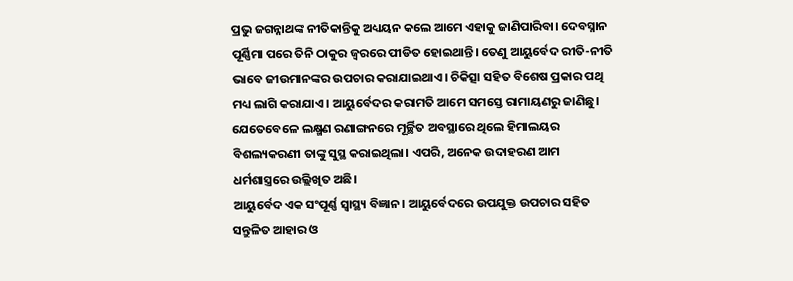ପ୍ରଭୁ ଜଗନ୍ନାଥଙ୍କ ନୀତିକାନ୍ତିକୁ ଅଧ୍ୟୟନ କଲେ ଆମେ ଏହାକୁ ଜାଣିପାରିବା। ଦେବସ୍ନାନ ପୂର୍ଣ୍ଣିମା ପରେ ତିନି ଠାକୁର ଜ୍ବରରେ ପୀଡିତ ହୋଇଥାନ୍ତି। ତେଣୁ ଆୟୁର୍ବେଦ ରୀତି-ନୀତି ଭାବେ ଜୀଉମାନଙ୍କର ଉପଚାର କରାଯାଇଥାଏ। ଚିକିତ୍ସା ସହିତ ବିଶେଷ ପ୍ରକାର ପଥି ମଧ୍ୟ ଲାଗି କରାଯାଏ। ଆୟୁର୍ବେଦର କରାମତି ଆମେ ସମସ୍ତେ ରାମାୟଣରୁ ଜାଣିଛୁ। ଯେତେବେଳେ ଲକ୍ଷ୍ମଣ ରଣାଙ୍ଗନରେ ମୂର୍ଚ୍ଛିତ ଅବସ୍ଥାରେ ଥିଲେ ହିମାଲୟର ବିଶଲ୍ୟକରଣୀ ତାଙ୍କୁ ସୁସ୍ଥ କରାଇଥିଲା। ଏପରି, ଅନେକ ଉଦାହରଣ ଆମ ଧର୍ମଶାସ୍ତ୍ରରେ ଉଲ୍ଲିଖିତ ଅଛି।
ଆୟୁର୍ବେଦ ଏକ ସଂପୂର୍ଣ୍ଣ ସ୍ୱାସ୍ଥ୍ୟ ବିଜ୍ଞାନ। ଆୟୁର୍ବେଦରେ ଉପଯୁକ୍ତ ଉପଚାର ସହିତ ସନ୍ତୁଳିତ ଆହାର ଓ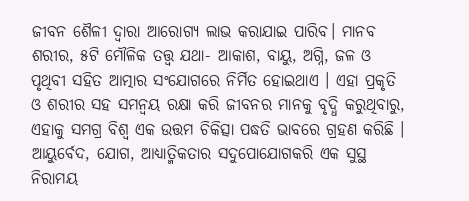ଜୀବନ ଶୈଳୀ ଦ୍ୱାରା ଆରୋଗ୍ୟ ଲାଭ କରାଯାଇ ପାରିବ। ମାନବ ଶରୀର, ୫ଟି ମୌଳିକ ତତ୍ତ୍ୱ ଯଥା- ଆକାଶ, ବାୟୁ, ଅଗ୍ନି, ଜଳ ଓ ପୃଥିବୀ ସହିତ ଆତ୍ମାର ସଂଯୋଗରେ ନିର୍ମିତ ହୋଇଥାଏ । ଏହା ପ୍ରକୃତି ଓ ଶରୀର ସହ ସମନ୍ୱୟ ରକ୍ଷା କରି ଜୀବନର ମାନକୁ ବୃଦ୍ଧି କରୁଥିବାରୁ, ଏହାକୁ ସମଗ୍ର ବିଶ୍ୱ ଏକ ଉତ୍ତମ ଚିକିତ୍ସା ପଦ୍ଧତି ଭାବରେ ଗ୍ରହଣ କରିଛି । ଆୟୁର୍ବେଦ, ଯୋଗ, ଆଧ୍ୟାତ୍ମିକତାର ସଦୁପୋଯୋଗକରି ଏକ ସୁସ୍ଥ ନିରାମୟ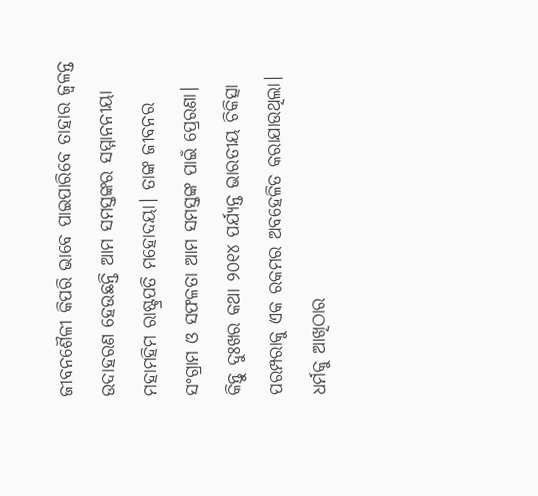ଜୀବନଶୈଳୀ କିପରି ଭାବେ ପାଇପାରିବେ ତାହାର ଜ୍ଵଳନ୍ତ ଉଦାହରଣ ହେଉଛନ୍ତି ଆମ ସମସ୍ତଙ୍କର ସମ୍ମାନନୀୟା ମହାମହିମ ରାଷ୍ଟ୍ରପତି ମହୋଦୟା। ତାଙ୍କ ଜୀବନର ସଂଗ୍ରାମ ଓ ସଫଳତା ଆମ ସମସ୍ତଙ୍କ ପାଇଁ ପ୍ରେରଣା।
କିନ୍ତୁ ଦୁଃଖର କଥା ୨୦୧୪ ପର୍ଯ୍ୟନ୍ତ ଭାରତୀୟ ଚିକିତ୍ସା ପରମ୍ପରାକୁ ଏକ ରକମର ଅବହେଳିତ କରାଯାଉଥିଲା। ଧର୍ମକୁ ଆଖିଠାର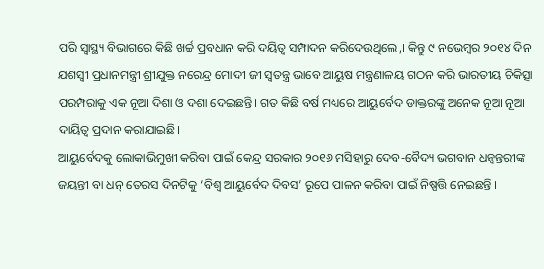ପରି ସ୍ୱାସ୍ଥ୍ୟ ବିଭାଗରେ କିଛି ଖର୍ଚ୍ଚ ପ୍ରବଧାନ କରି ଦୟିତ୍ଵ ସମ୍ପାଦନ କରିଦେଉଥିଲେ,। କିନ୍ତୁ ୯ ନଭେମ୍ବର ୨୦୧୪ ଦିନ ଯଶସ୍ଵୀ ପ୍ରଧାନମନ୍ତ୍ରୀ ଶ୍ରୀଯୁକ୍ତ ନରେନ୍ଦ୍ର ମୋଦୀ ଜୀ ସ୍ଵତନ୍ତ୍ର ଭାବେ ଆୟୁଷ ମନ୍ତ୍ରଣାଳୟ ଗଠନ କରି ଭାରତୀୟ ଚିକିତ୍ସା ପରମ୍ପରାକୁ ଏକ ନୂଆ ଦିଶା ଓ ଦଶା ଦେଇଛନ୍ତି। ଗତ କିଛି ବର୍ଷ ମଧ୍ୟରେ ଆୟୁର୍ବେଦ ଡାକ୍ତରଙ୍କୁ ଅନେକ ନୂଆ ନୂଆ ଦାୟିତ୍ଵ ପ୍ରଦାନ କରାଯାଇଛି।
ଆୟୁର୍ବେଦକୁ ଲୋକାଭିମୁଖୀ କରିବା ପାଇଁ କେନ୍ଦ୍ର ସରକାର ୨୦୧୬ ମସିହାରୁ ଦେବ-ବୈଦ୍ୟ ଭଗବାନ ଧନ୍ୱନ୍ତରୀଙ୍କ ଜୟନ୍ତୀ ବା ଧନ୍ ତେରସ ଦିନଟିକୁ ‘ବିଶ୍ୱ ଆୟୁର୍ବେଦ ଦିବସ’ ରୂପେ ପାଳନ କରିବା ପାଇଁ ନିଷ୍ପତ୍ତି ନେଇଛନ୍ତି ।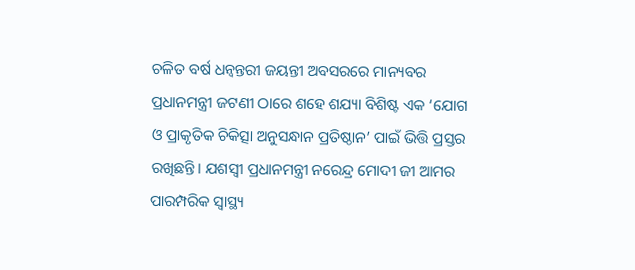ଚଳିତ ବର୍ଷ ଧନ୍ଵନ୍ତରୀ ଜୟନ୍ତୀ ଅବସରରେ ମାନ୍ୟବର ପ୍ରଧାନମନ୍ତ୍ରୀ ଜଟଣୀ ଠାରେ ଶହେ ଶଯ୍ୟା ବିଶିଷ୍ଟ ଏକ ‘ଯୋଗ ଓ ପ୍ରାକୃତିକ ଚିକିତ୍ସା ଅନୁସନ୍ଧାନ ପ୍ରତିଷ୍ଠାନ’ ପାଇଁ ଭିତ୍ତି ପ୍ରସ୍ତର ରଖିଛନ୍ତି। ଯଶସ୍ୱୀ ପ୍ରଧାନମନ୍ତ୍ରୀ ନରେନ୍ଦ୍ର ମୋଦୀ ଜୀ ଆମର ପାରମ୍ପରିକ ସ୍ବାସ୍ଥ୍ୟ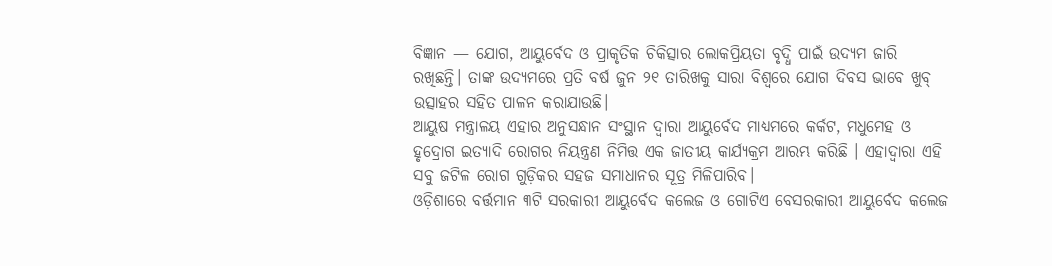ବିଜ୍ଞାନ — ଯୋଗ, ଆୟୁର୍ବେଦ ଓ ପ୍ରାକୃତିକ ଚିକିତ୍ସାର ଲୋକପ୍ରିୟତା ବୃଦ୍ଧି ପାଇଁ ଉଦ୍ୟମ ଜାରି ରଖିଛନ୍ତି। ତାଙ୍କ ଉଦ୍ୟମରେ ପ୍ରତି ବର୍ଷ ଜୁନ ୨୧ ତାରିଖକୁ ସାରା ବିଶ୍ବରେ ଯୋଗ ଦିବସ ଭାବେ ଖୁବ୍ ଉତ୍ସାହର ସହିତ ପାଳନ କରାଯାଉଛି।
ଆୟୁଷ ମନ୍ତ୍ରାଳୟ ଏହାର ଅନୁସନ୍ଧାନ ସଂସ୍ଥାନ ଦ୍ୱାରା ଆୟୁର୍ବେଦ ମାଧ୍ୟମରେ କର୍କଟ, ମଧୁମେହ ଓ ହୃଦ୍ରୋଗ ଇତ୍ୟାଦି ରୋଗର ନିୟନ୍ତ୍ରଣ ନିମିତ୍ତ ଏକ ଜାତୀୟ କାର୍ଯ୍ୟକ୍ରମ ଆରମ୍ଭ କରିଛି । ଏହାଦ୍ୱାରା ଏହି ସବୁ ଜଟିଳ ରୋଗ ଗୁଡ଼ିକର ସହଜ ସମାଧାନର ସୂତ୍ର ମିଳିପାରିବ।
ଓଡ଼ିଶାରେ ବର୍ତ୍ତମାନ ୩ଟି ସରକାରୀ ଆୟୁର୍ବେଦ କଲେଜ ଓ ଗୋଟିଏ ବେସରକାରୀ ଆୟୁର୍ବେଦ କଲେଜ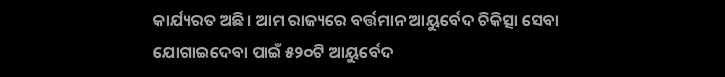କାର୍ଯ୍ୟରତ ଅଛି। ଆମ ରାଜ୍ୟରେ ବର୍ତ୍ତମାନ ଆୟୁର୍ବେଦ ଚିକିତ୍ସା ସେବା ଯୋଗାଇଦେବା ପାଇଁ ୫୨୦ଟି ଆୟୁର୍ବେଦ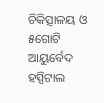ଚିକିତ୍ସାଳୟ ଓ ୫ଗୋଟି ଆୟୁର୍ବେଦ ହସ୍ପିଟାଲ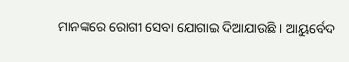ମାନଙ୍କରେ ରୋଗୀ ସେବା ଯୋଗାଇ ଦିଆଯାଉଛି । ଆୟୁର୍ବେଦ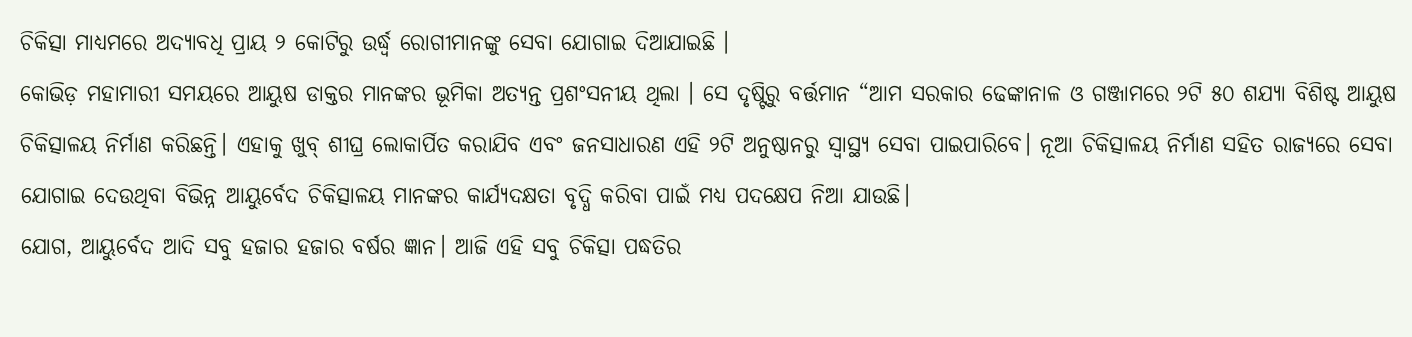ଚିକିତ୍ସା ମାଧ୍ୟମରେ ଅଦ୍ୟାବଧି ପ୍ରାୟ ୨ କୋଟିରୁ ଉର୍ଦ୍ଧ୍ୱ ରୋଗୀମାନଙ୍କୁ ସେବା ଯୋଗାଇ ଦିଆଯାଇଛି ।
କୋଭିଡ଼ ମହାମାରୀ ସମୟରେ ଆୟୁଷ ଡାକ୍ତର ମାନଙ୍କର ଭୂମିକା ଅତ୍ୟନ୍ତ ପ୍ରଶଂସନୀୟ ଥିଲା । ସେ ଦୃଷ୍ଟିରୁ ବର୍ତ୍ତମାନ “ଆମ ସରକାର ଢେଙ୍କାନାଳ ଓ ଗଞ୍ଜାମରେ ୨ଟି ୫୦ ଶଯ୍ୟା ବିଶିଷ୍ଟ ଆୟୁଷ ଚିକିତ୍ସାଳୟ ନିର୍ମାଣ କରିଛନ୍ତି। ଏହାକୁ ଖୁବ୍ ଶୀଘ୍ର ଲୋକାର୍ପିତ କରାଯିବ ଏବଂ ଜନସାଧାରଣ ଏହି ୨ଟି ଅନୁଷ୍ଠାନରୁ ସ୍ୱାସ୍ଥ୍ୟ ସେବା ପାଇପାରିବେ। ନୂଆ ଚିକିତ୍ସାଳୟ ନିର୍ମାଣ ସହିତ ରାଜ୍ୟରେ ସେବା ଯୋଗାଇ ଦେଉଥିବା ବିଭିନ୍ନ ଆୟୁର୍ବେଦ ଚିକିତ୍ସାଳୟ ମାନଙ୍କର କାର୍ଯ୍ୟଦକ୍ଷତା ବୃଦ୍ଧି କରିବା ପାଇଁ ମଧ୍ୟ ପଦକ୍ଷେପ ନିଆ ଯାଉଛି।
ଯୋଗ, ଆୟୁର୍ବେଦ ଆଦି ସବୁ ହଜାର ହଜାର ବର୍ଷର ଜ୍ଞାନ। ଆଜି ଏହି ସବୁ ଚିକିତ୍ସା ପଦ୍ଧତିର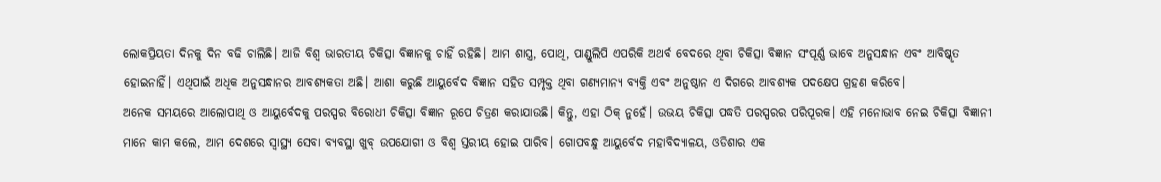ଲୋକପ୍ରିୟତା ଦିନକୁ ଦିନ ବଢି ଚାଲିଛି। ଆଜି ବିଶ୍ଵ ଭାରତୀୟ ଚିକିତ୍ସା ବିଜ୍ଞାନକୁ ଚାହିଁ ରହିଛି। ଆମ ଶାସ୍ତ୍ର, ପୋଥି, ପାଣ୍ଡୁଲିପି ଏପରିକି ଅଥର୍ବ ବେଦରେ ଥିବା ଚିକିତ୍ସା ବିଜ୍ଞାନ ସଂପୂର୍ଣ୍ଣ ଭାବେ ଅନୁସନ୍ଧାନ ଏବଂ ଆବିଷ୍କୃତ ହୋଇନାହିଁ। ଏଥିପାଇଁ ଅଧିକ ଅନୁସନ୍ଧାନର ଆବଶ୍ୟକତା ଅଛି। ଆଶା କରୁଛି ଆୟୁର୍ବେଦ ବିଜ୍ଞାନ ସହିତ ସମ୍ପୃକ୍ତ ଥିବା ଗଣ୍ୟମାନ୍ୟ ବ୍ୟକ୍ତି ଏବଂ ଅନୁଷ୍ଠାନ ଏ ଦିଗରେ ଆବଶ୍ୟକ ପଦକ୍ଷେପ ଗ୍ରହଣ କରିବେ।
ଅନେକ ସମୟରେ ଆଲୋପାଥି ଓ ଆୟୁର୍ବେଦକୁ ପରସ୍ପର ବିରୋଧୀ ଚିକିତ୍ସା ବିଜ୍ଞାନ ରୂପେ ଚିତ୍ରଣ କରାଯାଉଛି। କିନ୍ତୁ, ଏହା ଠିକ୍ ନୁହେଁ। ଉଭୟ ଚିକିତ୍ସା ପଦ୍ଧତି ପରସ୍ପରର ପରିପୂରକ। ଏହି ମନୋଭାବ ନେଇ ଚିକିତ୍ସା ବିଜ୍ଞାନୀ ମାନେ କାମ କଲେ, ଆମ ଦେଶରେ ସ୍ବାସ୍ଥ୍ୟ ସେବା ବ୍ୟବସ୍ଥା ଖୁବ୍ ଉପଯୋଗୀ ଓ ବିଶ୍ଵ ସ୍ତରୀୟ ହୋଇ ପାରିବ। ଗୋପବନ୍ଧୁ ଆୟୁର୍ବେଦ ମହାବିଦ୍ୟାଳୟ, ଓଡିଶାର ଏକ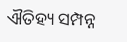ଐତିହ୍ୟ ସମ୍ପନ୍ନ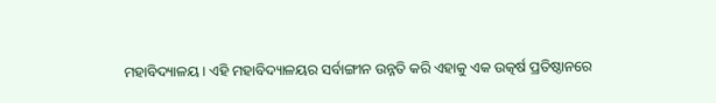ମହାବିଦ୍ୟାଳୟ। ଏହି ମହାବିଦ୍ୟାଳୟର ସର୍ବାଙ୍ଗୀନ ଉନ୍ନତି କରି ଏହାକୁ ଏକ ଉତ୍କର୍ଷ ପ୍ରତିଷ୍ଠାନରେ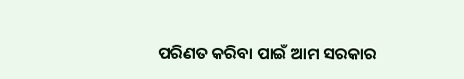ପରିଣତ କରିବା ପାଇଁ ଆମ ସରକାର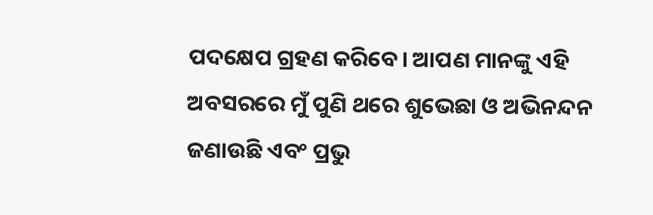ପଦକ୍ଷେପ ଗ୍ରହଣ କରିବେ। ଆପଣ ମାନଙ୍କୁ ଏହି ଅବସରରେ ମୁଁ ପୁଣି ଥରେ ଶୁଭେଛା ଓ ଅଭିନନ୍ଦନ ଜଣାଉଛି ଏବଂ ପ୍ରଭୁ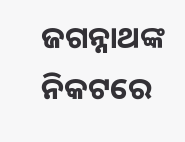ଜଗନ୍ନାଥଙ୍କ ନିକଟରେ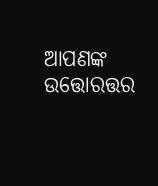ଆପଣଙ୍କ ଉତ୍ତୋରତ୍ତର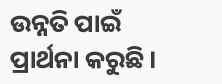ଉନ୍ନତି ପାଇଁ ପ୍ରାର୍ଥନା କରୁଛି।